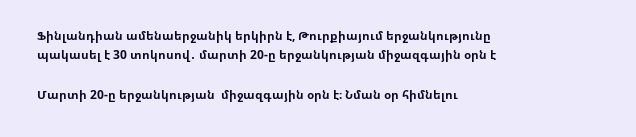Ֆինլանդիան ամենաերջանիկ երկիրն է, Թուրքիայում երջանկությունը պակասել է 30 տոկոսով․ մարտի 20-ը երջանկության միջազգային օրն է

Մարտի 20-ը երջանկության  միջազգային օրն է։ Նման օր հիմնելու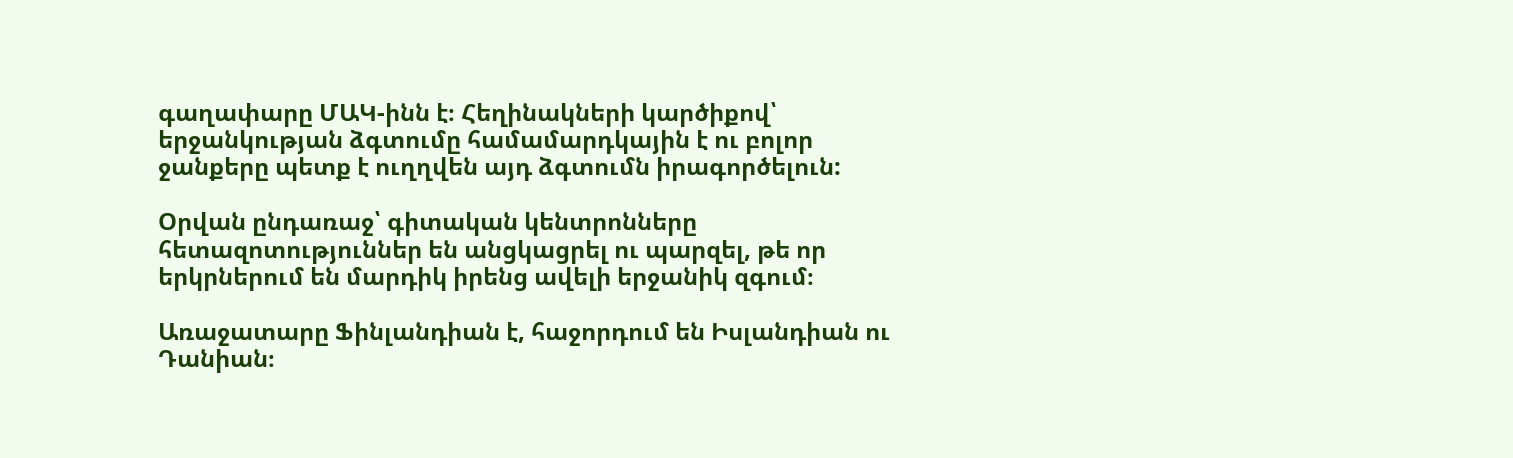գաղափարը ՄԱԿ-ինն է։ Հեղինակների կարծիքով՝ երջանկության ձգտումը համամարդկային է ու բոլոր ջանքերը պետք է ուղղվեն այդ ձգտումն իրագործելուն:

Օրվան ընդառաջ՝ գիտական կենտրոնները հետազոտություններ են անցկացրել ու պարզել, թե որ երկրներում են մարդիկ իրենց ավելի երջանիկ զգում։

Առաջատարը Ֆինլանդիան է, հաջորդում են Իսլանդիան ու Դանիան։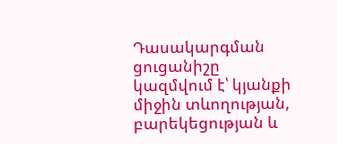Դասակարգման ցուցանիշը կազմվում է՝ կյանքի միջին տևողության, բարեկեցության և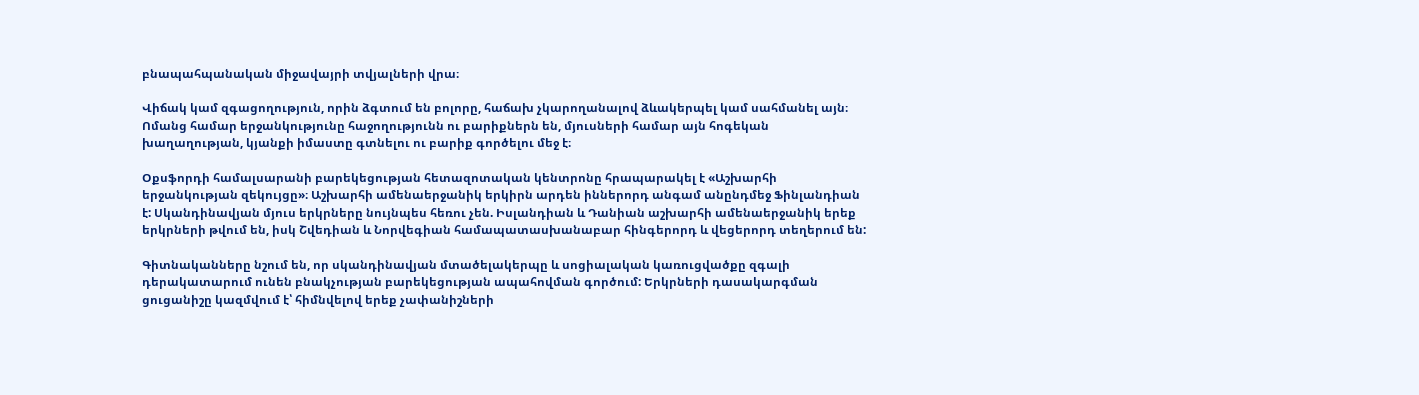բնապահպանական միջավայրի տվյալների վրա։

Վիճակ կամ զգացողություն, որին ձգտում են բոլորը, հաճախ չկարողանալով ձևակերպել կամ սահմանել այն։ Ոմանց համար երջանկությունը հաջողությունն ու բարիքներն են, մյուսների համար այն հոգեկան խաղաղության, կյանքի իմաստը գտնելու ու բարիք գործելու մեջ է։

Օքսֆորդի համալսարանի բարեկեցության հետազոտական կենտրոնը հրապարակել է «Աշխարհի երջանկության զեկույցը»։ Աշխարհի ամենաերջանիկ երկիրն արդեն իններորդ անգամ անընդմեջ Ֆինլանդիան է: Սկանդինավյան մյուս երկրները նույնպես հեռու չեն. Իսլանդիան և Դանիան աշխարհի ամենաերջանիկ երեք երկրների թվում են, իսկ Շվեդիան և Նորվեգիան համապատասխանաբար հինգերորդ և վեցերորդ տեղերում են:

Գիտնականները նշում են, որ սկանդինավյան մտածելակերպը և սոցիալական կառուցվածքը զգալի դերակատարում ունեն բնակչության բարեկեցության ապահովման գործում: Երկրների դասակարգման ցուցանիշը կազմվում է՝ հիմնվելով երեք չափանիշների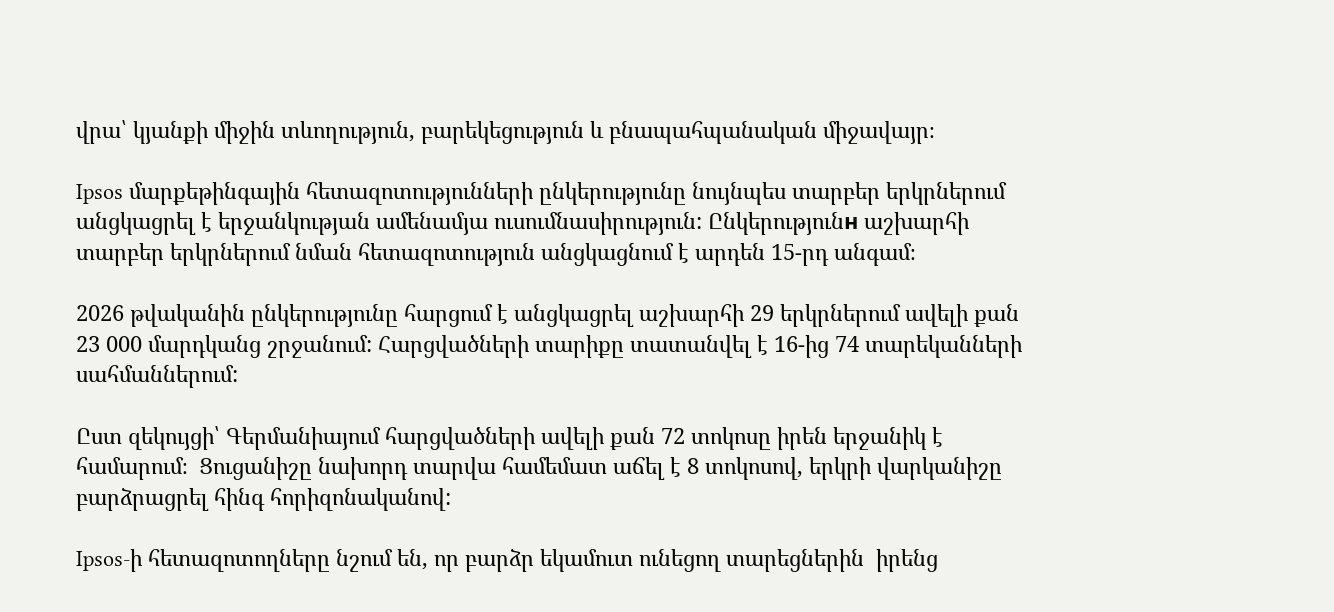վրա՝ կյանքի միջին տևողություն, բարեկեցություն և բնապահպանական միջավայր։

Ipsos մարքեթինգային հետազոտությունների ընկերությունը նույնպես տարբեր երկրներում անցկացրել է երջանկության ամենամյա ուսումնասիրություն: Ընկերությունн աշխարհի տարբեր երկրներում նման հետազոտություն անցկացնում է արդեն 15-րդ անգամ։

2026 թվականին ընկերությունը հարցում է անցկացրել աշխարհի 29 երկրներում ավելի քան 23 000 մարդկանց շրջանում: Հարցվածների տարիքը տատանվել է 16-ից 74 տարեկանների սահմաններում:

Ըստ զեկույցի՝ Գերմանիայում հարցվածների ավելի քան 72 տոկոսը իրեն երջանիկ է համարում։  Ցուցանիշը նախորդ տարվա համեմատ աճել է 8 տոկոսով, երկրի վարկանիշը բարձրացրել հինգ հորիզոնականով:

Ipsos-ի հետազոտողները նշում են, որ բարձր եկամուտ ունեցող տարեցներին  իրենց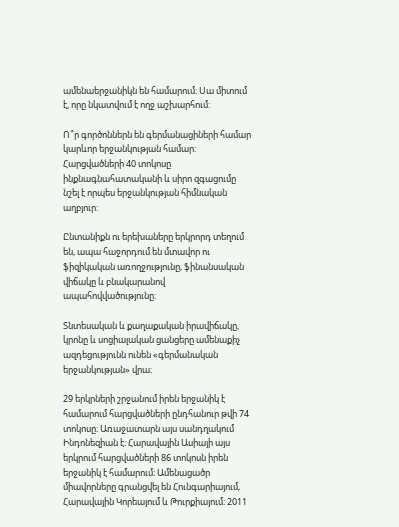ամենաերջանիկն են համարում։ Սա միտում է, որը նկատվում է ողջ աշխարհում:

Ո՞ր գործոններն են գերմանացիների համար կարևոր երջանկության համար: Հարցվածների 40 տոկոսը ինքնագնահատականի և սիրո զգացումը նշել է որպես երջանկության հիմնական աղբյուր:

Ընտանիքն ու երեխաները երկրորդ տեղում են, ապա հաջորդում են մտավոր ու ֆիզիկական առողջությունը, ֆինանսական վիճակը և բնակարանով ապահովվածությունը:

Տնտեսական և քաղաքական իրավիճակը, կրոնը և սոցիալական ցանցերը ամենաքիչ ազդեցությունն ունեն «գերմանական երջանկության» վրա։

29 երկրների շրջանում իրեն երջանիկ է համարում հարցվածների ընդհանուր թվի 74 տոկոսը։ Առաջատարն այս սանդղակում Ինդոնեզիան է։ Հարավային Ասիայի այս երկրում հարցվածների 86 տոկոսն իրեն երջանիկ է համարում։ Ամենացածր միավորները գրանցվել են Հունգարիայում, Հարավային Կորեայում և Թուրքիայում։ 2011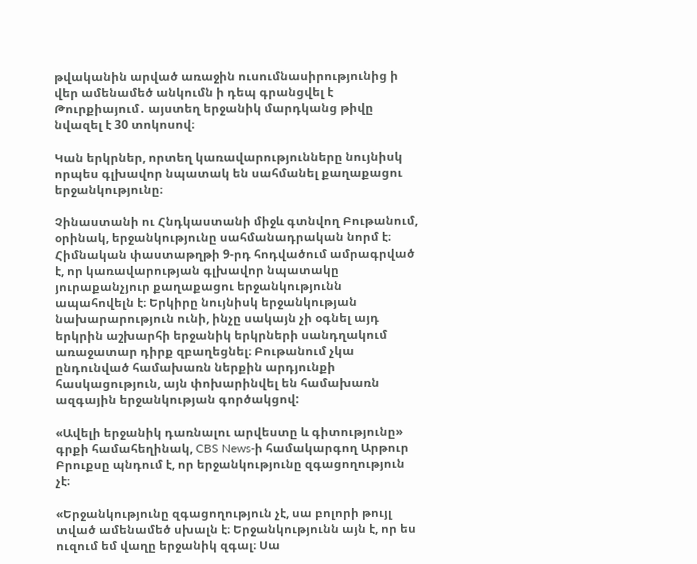թվականին արված առաջին ուսումնասիրությունից ի վեր ամենամեծ անկումն ի դեպ գրանցվել է Թուրքիայում․ այստեղ երջանիկ մարդկանց թիվը նվազել է 30 տոկոսով։

Կան երկրներ, որտեղ կառավարությունները նույնիսկ որպես գլխավոր նպատակ են սահմանել քաղաքացու երջանկությունը։

Չինաստանի ու Հնդկաստանի միջև գտնվող Բութանում, օրինակ, երջանկությունը սահմանադրական նորմ է։ Հիմնական փաստաթղթի 9-րդ հոդվածում ամրագրված է, որ կառավարության գլխավոր նպատակը յուրաքանչյուր քաղաքացու երջանկությունն ապահովելն է։ Երկիրը նույնիսկ երջանկության նախարարություն ունի, ինչը սակայն չի օգնել այդ երկրին աշխարհի երջանիկ երկրների սանդղակում առաջատար դիրք զբաղեցնել։ Բութանում չկա ընդունված համախառն ներքին արդյունքի հասկացություն, այն փոխարինվել են համախառն ազգային երջանկության գործակցով:

«Ավելի երջանիկ դառնալու արվեստը և գիտությունը» գրքի համահեղինակ, CBS News-ի համակարգող Արթուր Բրուքսը պնդում է, որ երջանկությունը զգացողություն չէ։

«Երջանկությունը զգացողություն չէ, սա բոլորի թույլ տված ամենամեծ սխալն է։ Երջանկությունն այն է, որ ես ուզում եմ վաղը երջանիկ զգալ։ Սա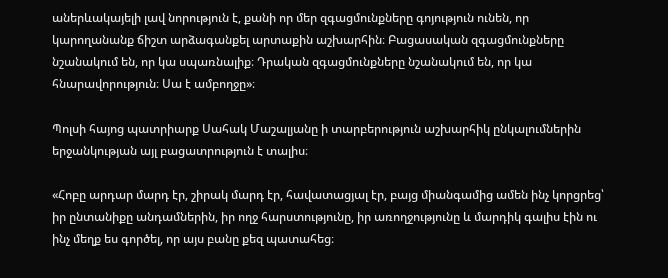աներևակայելի լավ նորություն է, քանի որ մեր զգացմունքները գոյություն ունեն, որ կարողանանք ճիշտ արձագանքել արտաքին աշխարհին։ Բացասական զգացմունքները նշանակում են, որ կա սպառնալիք։ Դրական զգացմունքները նշանակում են, որ կա հնարավորություն։ Սա է ամբողջը»։

Պոլսի հայոց պատրիարք Սահակ Մաշալյանը ի տարբերություն աշխարհիկ ընկալումներին երջանկության այլ բացատրություն է տալիս։

«Հոբը արդար մարդ էր, շիրակ մարդ էր, հավատացյալ էր, բայց միանգամից ամեն ինչ կորցրեց՝ իր ընտանիքը անդամներին, իր ողջ հարստությունը, իր առողջությունը և մարդիկ գալիս էին ու ինչ մեղք ես գործել, որ այս բանը քեզ պատահեց։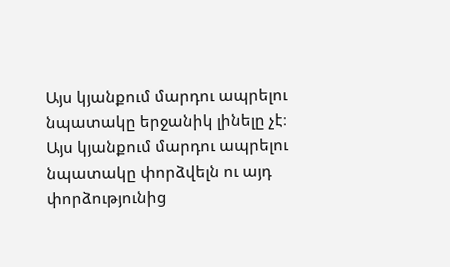Այս կյանքում մարդու ապրելու նպատակը երջանիկ լինելը չէ։ Այս կյանքում մարդու ապրելու նպատակը փորձվելն ու այդ փորձությունից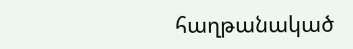հաղթանակած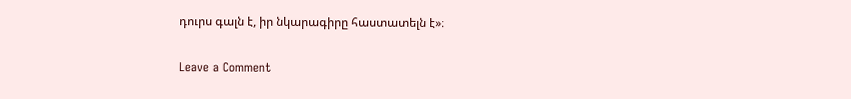դուրս գալն է, իր նկարագիրը հաստատելն է»։

Leave a Comment